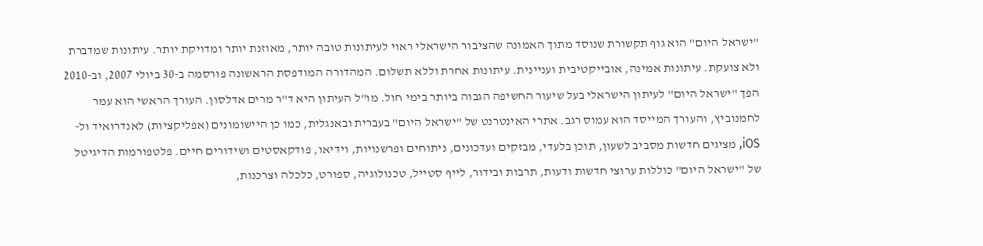"ישראל היום" הוא גוף תקשורת שנוסד מתוך האמונה שהציבור הישראלי ראוי לעיתונות טובה יותר, מאוזנת יותר ומדויקת יותר. עיתונות שמדברת ולא צועקת. עיתונות אמינה, אובייקטיבית ועניינית. עיתונות אחרת וללא תשלום. המהדורה המודפסת הראשונה פורסמה ב-30 ביולי 2007, וב-2010 הפך "ישראל היום" לעיתון הישראלי בעל שיעור החשיפה הגבוה ביותר בימי חול. מו"ל העיתון היא ד"ר מרים אדלסון. העורך הראשי הוא עמר לחמנוביץ, והעורך המייסד הוא עמוס רגב. אתרי האינטרנט של "ישראל היום" בעברית ובאנגלית, כמו כן היישומונים (אפליקציות) לאנדרואיד ול-iOS, מציגים חדשות מסביב לשעון, תוכן בלעדי, מבזקים ועדכונים, ניתוחים ופרשנויות, וידיאו, פודקאסטים ושידורים חיים. פלטפורמות הדיגיטל של "ישראל היום" כוללות ערוצי חדשות ודעות, תרבות ובידור, לייף סטייל, טכנולוגיה, ספורט, כלכלה וצרכנות,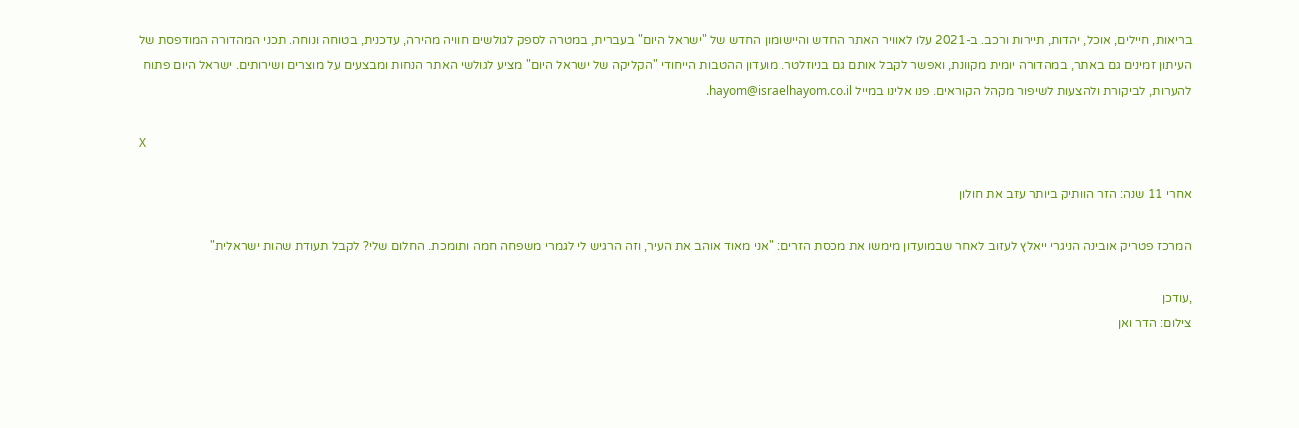בריאות, חיילים, אוכל, יהדות, תיירות ורכב. ב-2021 עלו לאוויר האתר החדש והיישומון החדש של "ישראל היום" בעברית, במטרה לספק לגולשים חוויה מהירה, עדכנית, בטוחה ונוחה. תכני המהדורה המודפסת של העיתון זמינים גם באתר, במהדורה יומית מקוונת, ואפשר לקבל אותם גם בניוזלטר. מועדון ההטבות הייחודי "הקליקה של ישראל היום" מציע לגולשי האתר הנחות ומבצעים על מוצרים ושירותים. ישראל היום פתוח להערות, לביקורת ולהצעות לשיפור מקהל הקוראים. פנו אלינו במייל hayom@israelhayom.co.il.

X

אחרי 11 שנה: הזר הוותיק ביותר עזב את חולון

המרכז פטריק אובינה הניגרי ייאלץ לעזוב לאחר שבמועדון מימשו את מכסת הזרים: "אני מאוד אוהב את העיר, וזה הרגיש לי לגמרי משפחה חמה ותומכת. החלום שלי? לקבל תעודת שהות ישראלית"

,עודכן
צילום: הדר ואן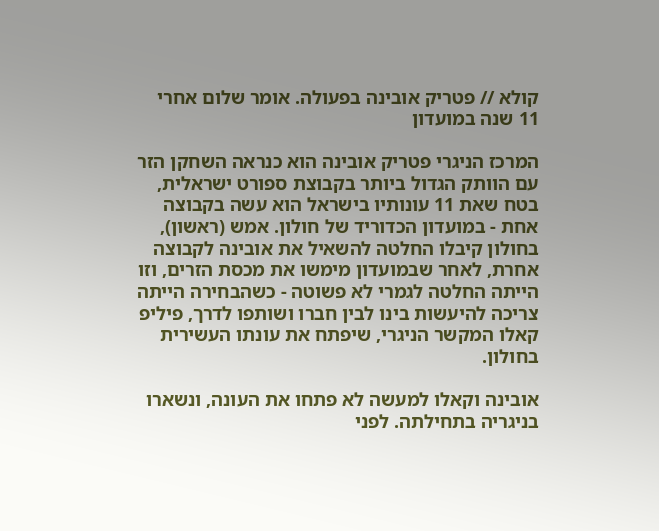קולא // פטריק אובינה בפעולה. אומר שלום אחרי 11 שנה במועדון

המרכז הניגרי פטריק אובינה הוא כנראה השחקן הזר עם הוותק הגדול ביותר בקבוצת ספורט ישראלית, בטח שאת 11 עונותיו בישראל הוא עשה בקבוצה אחת - במועדון הכדוריד של חולון. אמש (ראשון), בחולון קיבלו החלטה להשאיל את אובינה לקבוצה אחרת, לאחר שבמועדון מימשו את מכסת הזרים, וזו הייתה החלטה לגמרי לא פשוטה - כשהבחירה הייתה צריכה להיעשות בינו לבין חברו ושותפו לדרך, פיליפ קאלו המקשר הניגרי, שיפתח את עונתו העשירית בחולון.

אובינה וקאלו למעשה לא פתחו את העונה, ונשארו בניגריה בתחילתה. לפני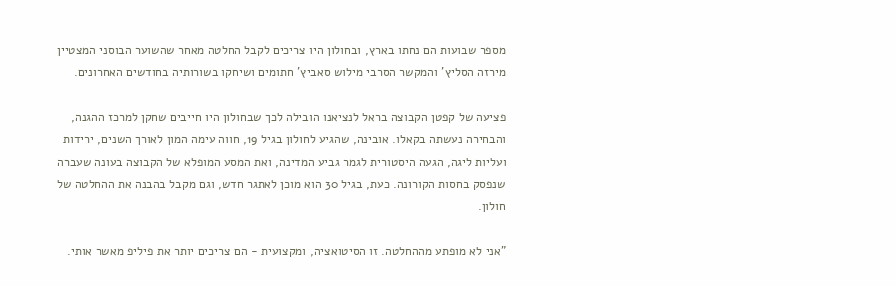מספר שבועות הם נחתו בארץ, ובחולון היו צריכים לקבל החלטה מאחר שהשוער הבוסני המצטיין מירזה הסליץ' והמקשר הסרבי מילוש סאביץ' חתומים ושיחקו בשורותיה בחודשים האחרונים.

פציעה של קפטן הקבוצה בראל לנציאנו הובילה לכך שבחולון היו חייבים שחקן למרכז ההגנה, והבחירה נעשתה בקאלו. אובינה, שהגיע לחולון בגיל 19, חווה עימה המון לאורך השנים, ירידות ועליות ליגה, הגעה היסטורית לגמר גביע המדינה, ואת המסע המופלא של הקבוצה בעונה שעברה שנפסק בחסות הקורונה. כעת, בגיל 30 הוא מוכן לאתגר חדש, וגם מקבל בהבנה את ההחלטה של חולון.

"אני לא מופתע מההחלטה. זו הסיטואציה, ומקצועית - הם צריכים יותר את פיליפ מאשר אותי.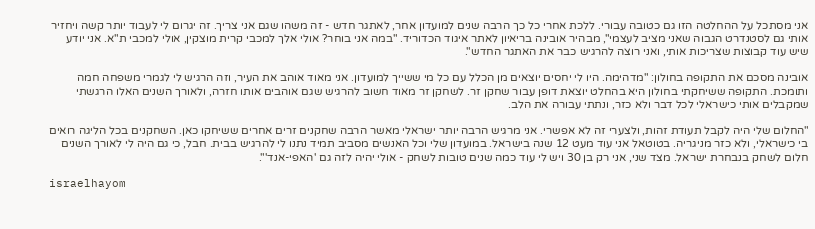אני מסתכל על ההחלטה הזו גם כטובה עבורי. ללכת אחרי כל כך הרבה שנים למועדון אחר, לאתגר חדש - זה משהו שגם אני צריך. זה יגרום לי לעבוד יותר קשה ויחזיר אותי גם לסטנדרט הגבוה שאני מציב לעצמי", מבהיר אובינה בריאיון לאתר איגוד הכדוריד. "במה אני בוחר? אולי אלך למכבי קרית מוצקין, אולי למכבי ת"א. אני יודע שיש עוד קבוצות שצריכות אותי, ואני רוצה להרגיש כבר את האתגר החדש".

אובינה מסכם את התקופה בחולון: "מדהימה. היו לי יחסים יוצאים מן הכלל עם כל מי ששייך למועדון. אני מאוד אוהב את העיר, וזה הרגיש לי לגמרי משפחה חמה ותומכת. התקופה ששיחקתי בחולון היא בהחלט יוצאת דופן עבור שחקן זר. לשחקן זר מאוד חשוב להרגיש שגם אוהבים אותו חזרה, ולאורך השנים האלו הרגשתי שמקבלים אותי כישראלי לכל דבר ולא כזר, ונתתי עבורה את הלב.

"החלום שלי היה לקבל תעודת זהות, ולצערי זה לא אפשרי. אני מרגיש הרבה יותר ישראלי מאשר הרבה שחקנים זרים אחרים ששיחקו כאן. השחקנים בכל הליגה רואים בי כישראלי, ולא כזר מניגריה. בטוטאל אני עוד מעט 12 שנה בישראל. במועדון שלי וכל האנשים מסביב תמיד נתנו לי להרגיש בבית. חבל, כי גם היה לי לאורך השנים חלום לשחק בנבחרת ישראל. מצד שני, אני רק בן 30 ויש לי עוד כמה שנים טובות לשחק - אולי יהיה לזה גם 'האפי-אנד'".

israelhayom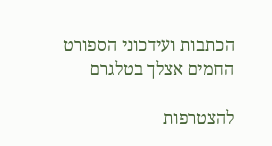הכתבות ועידכוני הספורט החמים אצלך בטלגרם

להצטרפות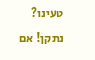טעינו? נתקן! אם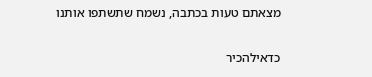מצאתם טעות בכתבה, נשמח שתשתפו אותנו

כדאילהכיר